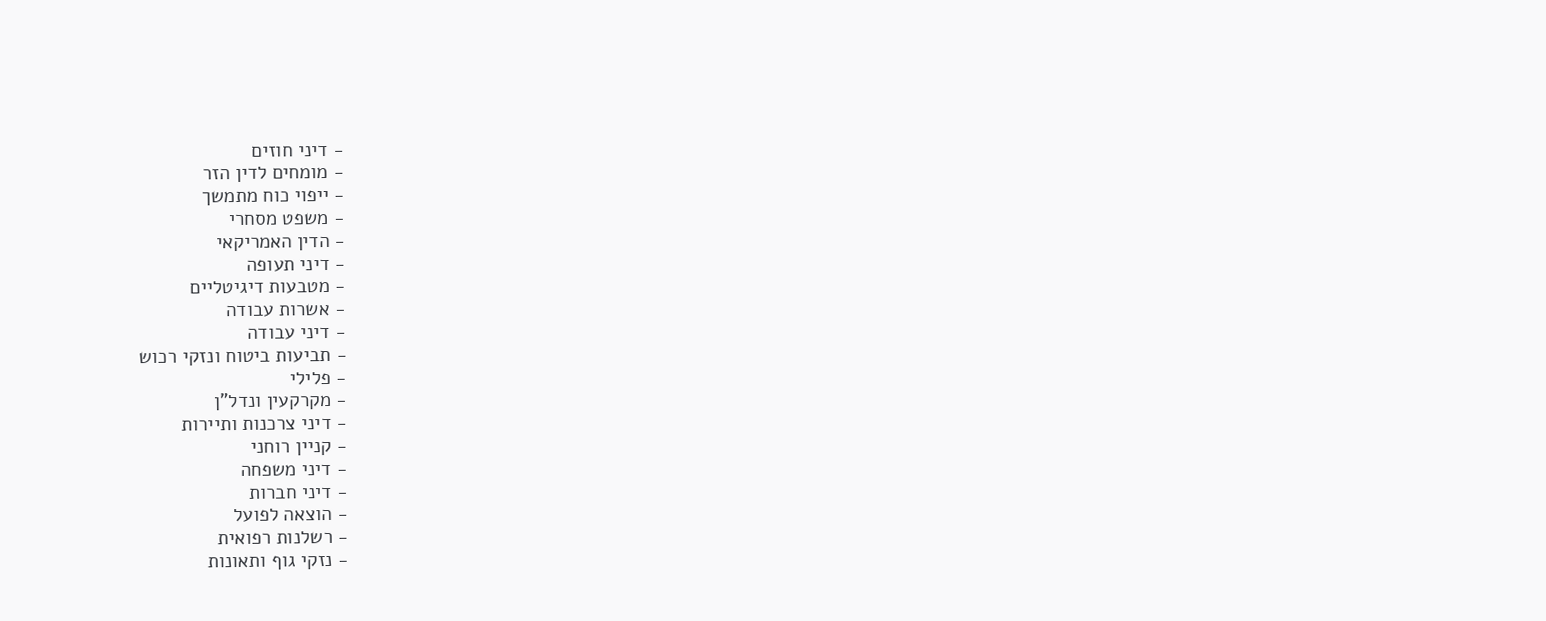- דיני חוזים
- מומחים לדין הזר
- ייפוי כוח מתמשך
- משפט מסחרי
- הדין האמריקאי
- דיני תעופה
- מטבעות דיגיטליים
- אשרות עבודה
- דיני עבודה
- תביעות ביטוח ונזקי רכוש
- פלילי
- מקרקעין ונדל"ן
- דיני צרכנות ותיירות
- קניין רוחני
- דיני משפחה
- דיני חברות
- הוצאה לפועל
- רשלנות רפואית
- נזקי גוף ותאונות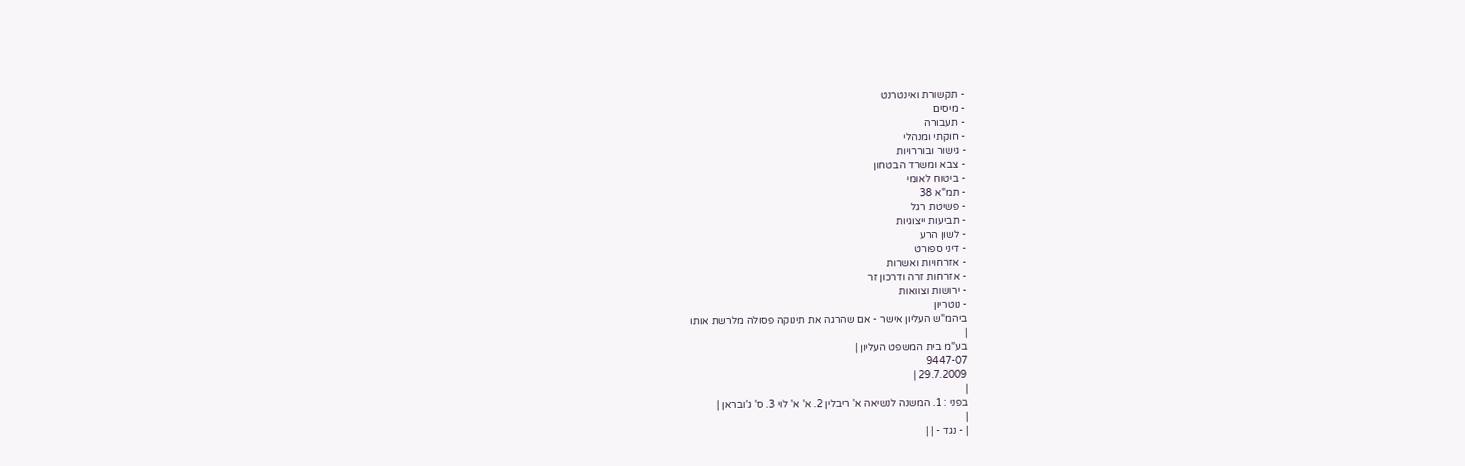- תקשורת ואינטרנט
- מיסים
- תעבורה
- חוקתי ומנהלי
- גישור ובוררויות
- צבא ומשרד הבטחון
- ביטוח לאומי
- תמ"א 38
- פשיטת רגל
- תביעות ייצוגיות
- לשון הרע
- דיני ספורט
- אזרחויות ואשרות
- אזרחות זרה ודרכון זר
- ירושות וצוואות
- נוטריון
ביהמ"ש העליון אישר - אם שהרגה את תינוקה פסולה מלרשת אותו
|
בע"מ בית המשפט העליון |
9447-07
29.7.2009 |
|
בפני : 1. המשנה לנשיאה א' ריבלין 2. א' א' לוי 3. ס' ג'ובראן |
|
| - נגד - | |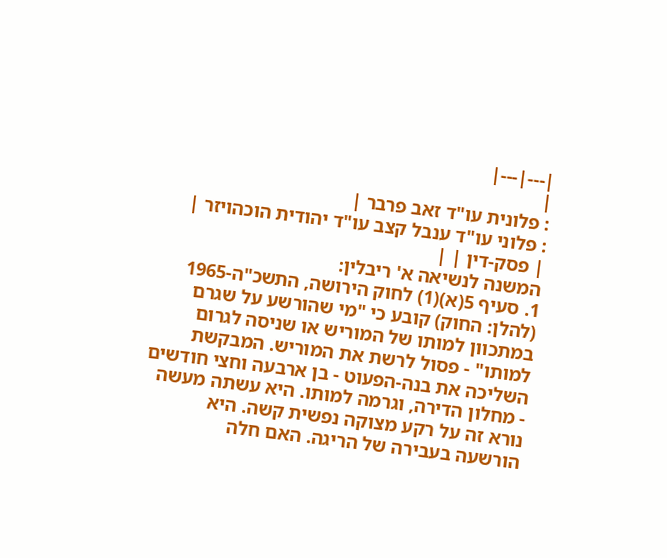|---|---|
|
: פלונית עו"ד זאב פרבר |
: פלוני עו"ד ענבל קצב עו"ד יהודית הוכהויזר |
| פסק-דין | |
המשנה לנשיאה א' ריבלין:
1. סעיף 5(א)(1) לחוק הירושה, התשכ"ה-1965 (להלן: החוק) קובע כי "מי שהורשע על שגרם במתכוון למותו של המוריש או שניסה לגרום למותו" - פסול לרשת את המוריש. המבקשת השליכה את בנה-הפעוט - בן ארבעה וחצי חודשים - מחלון הדירה, וגרמה למותו. היא עשתה מעשה נורא זה על רקע מצוקה נפשית קשה. היא הורשעה בעבירה של הריגה. האם חלה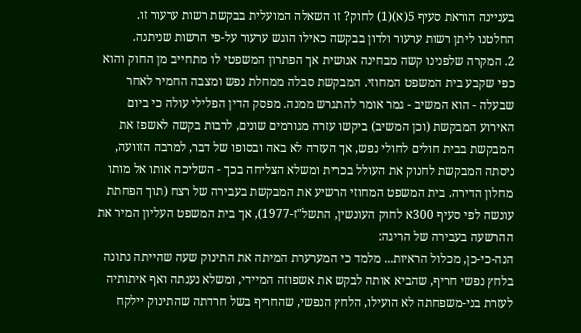בעניינה הוראת סעיף 5(א)(1) לחוק? זו השאלה המועלית בבקשת רשות ערעור זו. החלטנו ליתן רשות ערעור ולדון בבקשה כאילו הוגש ערעור על-פי הרשות שניתנה.
2. המקרה שלפנינו קשה מבחינה אנושית אך הפתרון המשפטי לו מתחייב מן החוק והוא כפי שקבע בית המשפט המחוזי. המבקשת סבלה ממחלת נפש ומצבה החמיר לאחר שבעלה - הוא המשיב - גמר אומר להתגרש ממנה. מפסק הדין הפלילי עולה כי ביום האירוע המבקשת (וכן המשיב) ביקשו עזרה מגורמים שונים, לרבות בקשה לאשפז את המבקשת בבית חולים לחולי נפש, אך העזרה לא באה ובסופו של דבר, למרבה הזוועה, ניסתה המבקשת לחנוק את העולל בכרית ומשלא הצליחה בכך - השליכה אותו אל מותו מחלון הדירה. בית המשפט המחוזי הרשיע את המבקשת בעבירה של רצח (תוך הפחתת עונשה לפי סעיף 300א לחוק העונשין, התשל"ז-1977), אך בית המשפט העליון המיר את ההרשעה בעבירה של הריגה:
הנה-כי-כן, מכלול הראיות... מלמד כי המערערת המיתה את התינוק שעה שהייתה נתונה בלחץ נפשי חריף, שהביא אותה לבקש את אשפוזה המיידי, ומשלא נענתה ואף איתותיה לעזרת בני-משפחתה לא הועילו, הלחץ הנפשי, שהחריף בשל חרדתה שהתינוק יילקח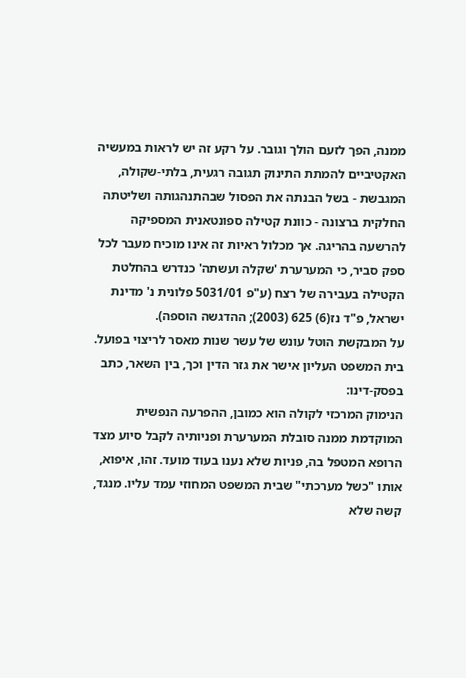ממנה, הפך לזעם הולך וגובר. על רקע זה יש לראות במעשיה האקטיביים להמתת התינוק תגובה רגעית, בלתי-שקולה, המגבשת - בשל הבנתה את הפסול שבהתנהגותה ושליטתה החלקית ברצונה - כוונת קטילה ספונטאנית המספיקה להרשעה בהריגה. אך מכלול ראיות זה אינו מוכיח מעבר לכל ספק סביר, כי המערערת 'שקלה ועשתה' כנדרש בהחלטת הקטילה בעבירה של רצח (ע"פ 5031/01 פלונית נ' מדינת ישראל, פ"ד נז(6) 625 (2003); ההדגשה הוספה).
על המבקשת הוטל עונש של עשר שנות מאסר לריצוי בפועל. בית המשפט העליון אישר את גזר הדין וכך, בין השאר, כתב בפסק-דינו:
הנימוק המרכזי לקולה הוא כמובן, ההפרעה הנפשית המוקדמת ממנה סובלת המערערת ופניותיה לקבל סיוע מצד הרופא המטפל בה, פניות שלא נענו בעוד מועד. זהו, איפוא, אותו "כשל מערכתי" שבית המשפט המחוזי עמד עליו. מנגד, קשה שלא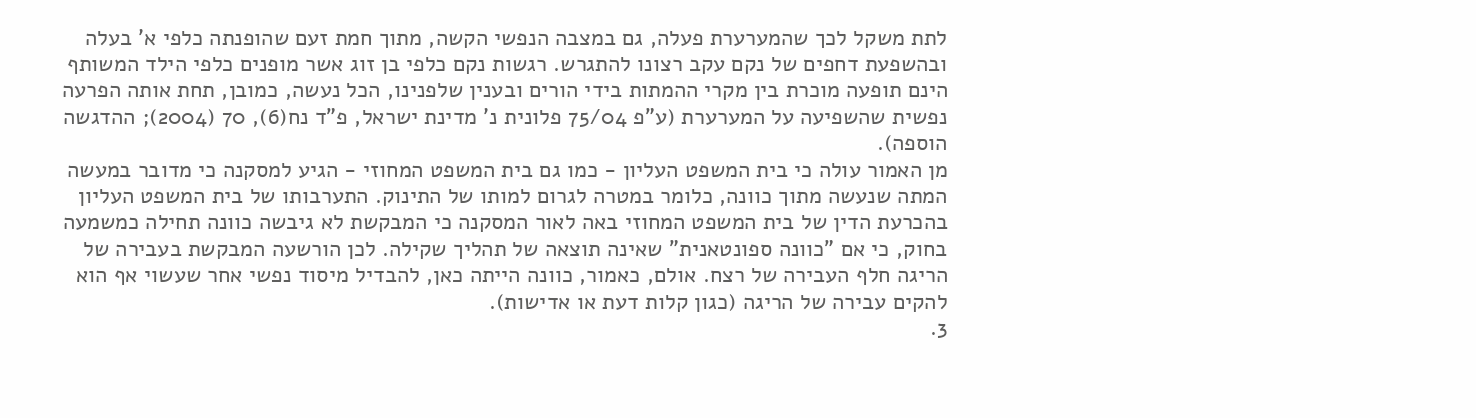לתת משקל לכך שהמערערת פעלה, גם במצבה הנפשי הקשה, מתוך חמת זעם שהופנתה כלפי א' בעלה ובהשפעת דחפים של נקם עקב רצונו להתגרש. רגשות נקם כלפי בן זוג אשר מופנים כלפי הילד המשותף הינם תופעה מוכרת בין מקרי ההמתות בידי הורים ובענין שלפנינו, הכל נעשה, כמובן, תחת אותה הפרעה נפשית שהשפיעה על המערערת (ע"פ 75/04 פלונית נ' מדינת ישראל, פ"ד נח(6), 70 (2004); ההדגשה הוספה).
מן האמור עולה כי בית המשפט העליון - כמו גם בית המשפט המחוזי - הגיע למסקנה כי מדובר במעשה המתה שנעשה מתוך כוונה, כלומר במטרה לגרום למותו של התינוק. התערבותו של בית המשפט העליון בהכרעת הדין של בית המשפט המחוזי באה לאור המסקנה כי המבקשת לא גיבשה כוונה תחילה כמשמעה בחוק, כי אם "כוונה ספונטאנית" שאינה תוצאה של תהליך שקילה. לכן הורשעה המבקשת בעבירה של הריגה חלף העבירה של רצח. אולם, כאמור, כוונה הייתה כאן, להבדיל מיסוד נפשי אחר שעשוי אף הוא להקים עבירה של הריגה (כגון קלות דעת או אדישות).
3.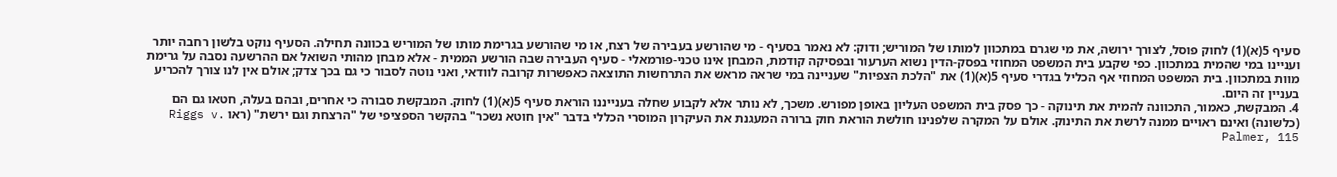סעיף 5(א)(1) לחוק פוסל, לצורך ירושה, את מי שגרם במתכוון למותו של המוריש; ודוק: לא נאמר בסעיף - מי שהורשע בעבירה של רצח, או מי שהורשע בגרימת מותו של המוריש בכוונה תחילה. הסעיף נוקט בלשון רחבה יותר ועניינו במי שהמית במתכוון. כפי שקבע בית המשפט המחוזי בפסק-הדין נשוא הערעור ובפסיקה קודמת, המבחן אינו טכני-פורמאלי - סעיף העבירה שבה הורשע הממית - אלא מבחן מהותי השואל אם ההרשעה נסבה על גרימת מוות במתכוון. בית המשפט המחוזי אף הכליל בגדרי סעיף 5(א)(1) את "הלכת הצפיות" שעניינה במי שראה מראש את התרחשות התוצאה כאפשרות קרובה לוודאי, ואני נוטה לסבור כי גם בכך צדק; אולם אין לנו צורך להכריע בעניין זה היום.
4. המבקשת, כאמור, התכוונה להמית את תינוקה - כך פסק בית המשפט העליון באופן מפורש. משכך, לא נותר אלא לקבוע שחלה בענייננו הוראת סעיף 5(א)(1) לחוק. המבקשת סבורה כי אחרים, ובהם בעלה, חטאו גם הם (כלשונה) ואינם ראויים ממנה לרשת את התינוק. אולם על המקרה שלפנינו חולשת הוראת חוק ברורה המעגנת את העיקרון המוסרי הכללי בדבר "אין חוטא נשכר" בהקשר הספציפי של "הרצחת וגם ירשת" (ראו Riggs v. Palmer, 115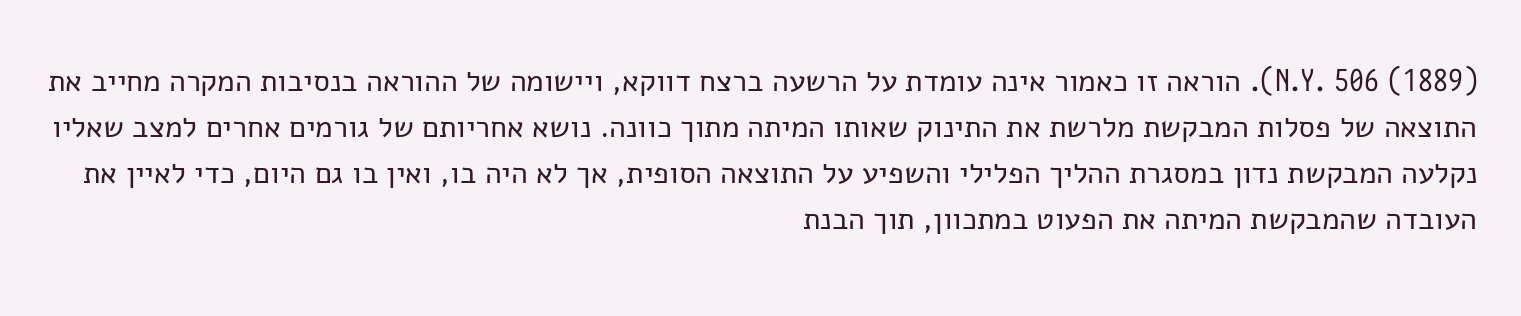N.Y. 506 (1889)). הוראה זו כאמור אינה עומדת על הרשעה ברצח דווקא, ויישומה של ההוראה בנסיבות המקרה מחייב את התוצאה של פסלות המבקשת מלרשת את התינוק שאותו המיתה מתוך כוונה. נושא אחריותם של גורמים אחרים למצב שאליו נקלעה המבקשת נדון במסגרת ההליך הפלילי והשפיע על התוצאה הסופית, אך לא היה בו, ואין בו גם היום, כדי לאיין את העובדה שהמבקשת המיתה את הפעוט במתכוון, תוך הבנת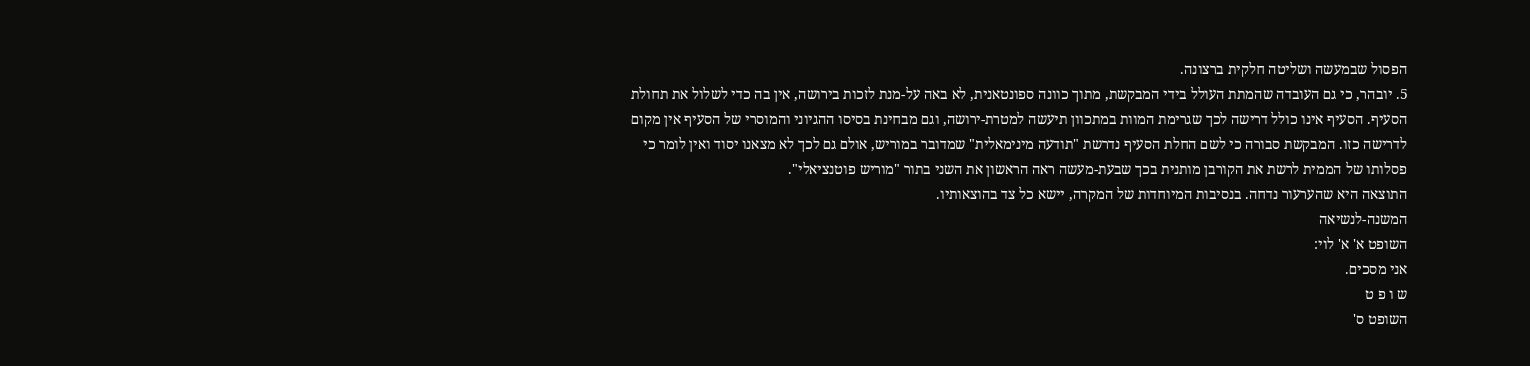הפסול שבמעשה ושליטה חלקית ברצונה.
5. יובהר, כי גם העובדה שהמתת העולל בידי המבקשת, מתוך כוונה ספונטאנית, לא באה על-מנת לזכות בירושה, אין בה כדי לשלול את תחולת הסעיף. הסעיף אינו כולל דרישה לכך שגרימת המוות במתכוון תיעשה למטרת-ירושה, וגם מבחינת בסיסו ההגיוני והמוסרי של הסעיף אין מקום לדרישה כזו. המבקשת סבורה כי לשם החלת הסעיף נדרשת "תודעה מינימאלית" שמדובר במוריש, אולם גם לכך לא מצאנו יסוד ואין לומר כי פסלותו של הממית לרשת את הקורבן מותנית בכך שבעת-מעשה ראה הראשון את השני בתור "מוריש פוטנציאלי".
התוצאה היא שהערעור נדחה. בנסיבות המיוחדות של המקרה, יישא כל צד בהוצאותיו.
המשנה-לנשיאה
השופט א' א' לוי:
אני מסכים.
ש ו פ ט
השופט ס'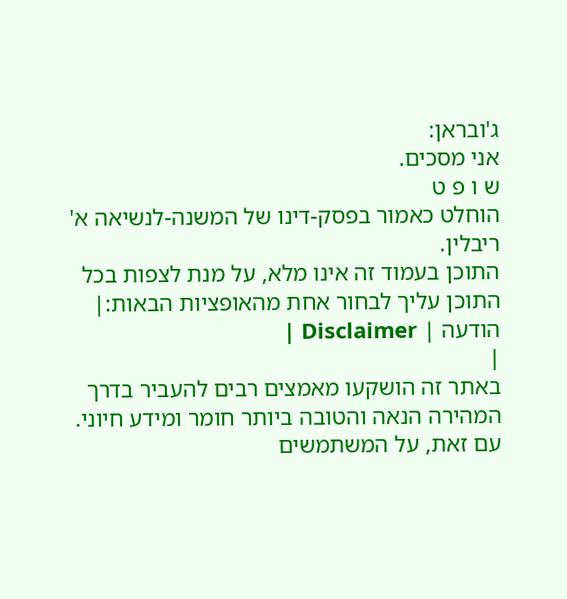ג'ובראן:
אני מסכים.
ש ו פ ט
הוחלט כאמור בפסק-דינו של המשנה-לנשיאה א' ריבלין.
התוכן בעמוד זה אינו מלא, על מנת לצפות בכל התוכן עליך לבחור אחת מהאופציות הבאות:| הודעה | Disclaimer |
|
באתר זה הושקעו מאמצים רבים להעביר בדרך המהירה הנאה והטובה ביותר חומר ומידע חיוני. עם זאת, על המשתמשים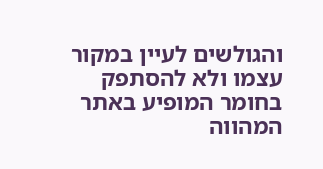והגולשים לעיין במקור עצמו ולא להסתפק בחומר המופיע באתר המהווה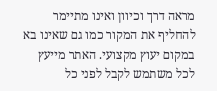מראה דרך וכיוון ואינו מתיימר להחליף את המקור כמו גם שאינו בא במקום יעוץ מקצועי. האתר מייעץ לכל משתמש לקבל לפני כל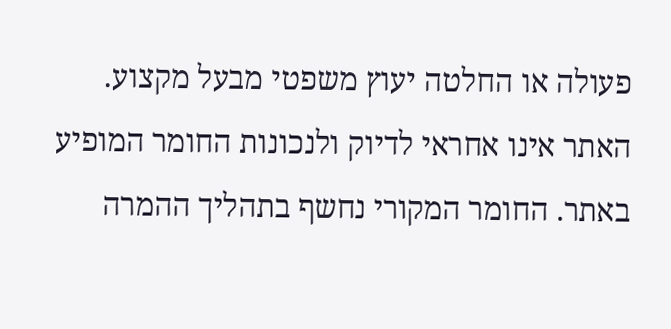פעולה או החלטה יעוץ משפטי מבעל מקצוע. האתר אינו אחראי לדיוק ולנכונות החומר המופיע באתר. החומר המקורי נחשף בתהליך ההמרה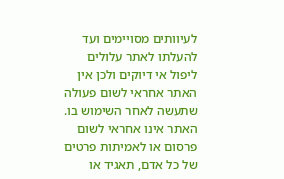לעיוותים מסויימים ועד להעלתו לאתר עלולים ליפול אי דיוקים ולכן אין האתר אחראי לשום פעולה שתעשה לאחר השימוש בו. האתר אינו אחראי לשום פרסום או לאמיתות פרטים של כל אדם, תאגיד או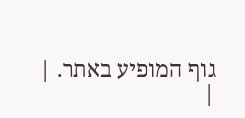גוף המופיע באתר. |
|